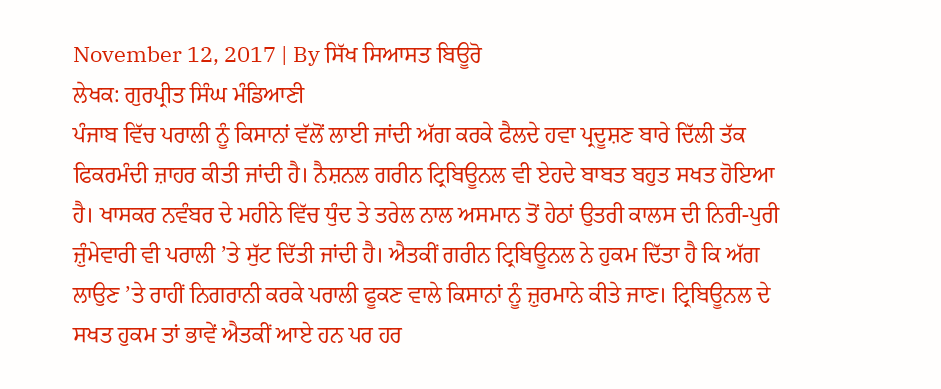November 12, 2017 | By ਸਿੱਖ ਸਿਆਸਤ ਬਿਊਰੋ
ਲੇਖਕ: ਗੁਰਪ੍ਰੀਤ ਸਿੰਘ ਮੰਡਿਆਣੀ
ਪੰਜਾਬ ਵਿੱਚ ਪਰਾਲੀ ਨੂੰ ਕਿਸਾਨਾਂ ਵੱਲੋਂ ਲਾਈ ਜਾਂਦੀ ਅੱਗ ਕਰਕੇ ਫੈਲਦੇ ਹਵਾ ਪ੍ਰਦੂਸ਼ਣ ਬਾਰੇ ਦਿੱਲੀ ਤੱਕ ਫਿਕਰਮੰਦੀ ਜ਼ਾਹਰ ਕੀਤੀ ਜਾਂਦੀ ਹੈ। ਨੈਸ਼ਨਲ ਗਰੀਨ ਟ੍ਰਿਬਿਊਨਲ ਵੀ ਏਹਦੇ ਬਾਬਤ ਬਹੁਤ ਸਖਤ ਹੋਇਆ ਹੈ। ਖਾਸਕਰ ਨਵੰਬਰ ਦੇ ਮਹੀਨੇ ਵਿੱਚ ਧੁੰਦ ਤੇ ਤਰੇਲ ਨਾਲ ਅਸਮਾਨ ਤੋਂ ਹੇਠਾਂ ਉਤਰੀ ਕਾਲਸ ਦੀ ਨਿਰੀ-ਪੁਰੀ ਜ਼ੁੰਮੇਵਾਰੀ ਵੀ ਪਰਾਲੀ ’ਤੇ ਸੁੱਟ ਦਿੱਤੀ ਜਾਂਦੀ ਹੈ। ਐਤਕੀਂ ਗਰੀਨ ਟ੍ਰਿਬਿਊਨਲ ਨੇ ਹੁਕਮ ਦਿੱਤਾ ਹੈ ਕਿ ਅੱਗ ਲਾਉਣ ’ਤੇ ਰਾਹੀਂ ਨਿਗਰਾਨੀ ਕਰਕੇ ਪਰਾਲੀ ਫੂਕਣ ਵਾਲੇ ਕਿਸਾਨਾਂ ਨੂੰ ਜ਼ੁਰਮਾਨੇ ਕੀਤੇ ਜਾਣ। ਟ੍ਰਿਬਿਊਨਲ ਦੇ ਸਖਤ ਹੁਕਮ ਤਾਂ ਭਾਵੇਂ ਐਤਕੀਂ ਆਏ ਹਨ ਪਰ ਹਰ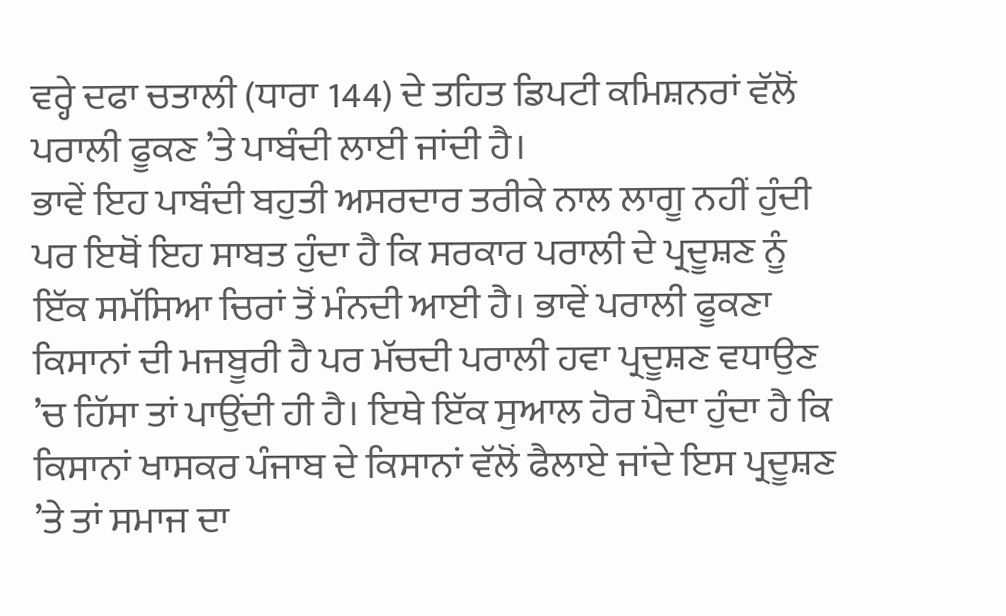ਵਰ੍ਹੇ ਦਫਾ ਚਤਾਲੀ (ਧਾਰਾ 144) ਦੇ ਤਹਿਤ ਡਿਪਟੀ ਕਮਿਸ਼ਨਰਾਂ ਵੱਲੋਂ ਪਰਾਲੀ ਫੂਕਣ ’ਤੇ ਪਾਬੰਦੀ ਲਾਈ ਜਾਂਦੀ ਹੈ।
ਭਾਵੇਂ ਇਹ ਪਾਬੰਦੀ ਬਹੁਤੀ ਅਸਰਦਾਰ ਤਰੀਕੇ ਨਾਲ ਲਾਗੂ ਨਹੀਂ ਹੁੰਦੀ ਪਰ ਇਥੋਂ ਇਹ ਸਾਬਤ ਹੁੰਦਾ ਹੈ ਕਿ ਸਰਕਾਰ ਪਰਾਲੀ ਦੇ ਪ੍ਰਦੂਸ਼ਣ ਨੂੰ ਇੱਕ ਸਮੱਸਿਆ ਚਿਰਾਂ ਤੋਂ ਮੰਨਦੀ ਆਈ ਹੈ। ਭਾਵੇਂ ਪਰਾਲੀ ਫੂਕਣਾ ਕਿਸਾਨਾਂ ਦੀ ਮਜਬੂਰੀ ਹੈ ਪਰ ਮੱਚਦੀ ਪਰਾਲੀ ਹਵਾ ਪ੍ਰਦੂਸ਼ਣ ਵਧਾਉਣ ’ਚ ਹਿੱਸਾ ਤਾਂ ਪਾਉਂਦੀ ਹੀ ਹੈ। ਇਥੇ ਇੱਕ ਸੁਆਲ ਹੋਰ ਪੈਦਾ ਹੁੰਦਾ ਹੈ ਕਿ ਕਿਸਾਨਾਂ ਖਾਸਕਰ ਪੰਜਾਬ ਦੇ ਕਿਸਾਨਾਂ ਵੱਲੋਂ ਫੈਲਾਏ ਜਾਂਦੇ ਇਸ ਪ੍ਰਦੂਸ਼ਣ ’ਤੇ ਤਾਂ ਸਮਾਜ ਦਾ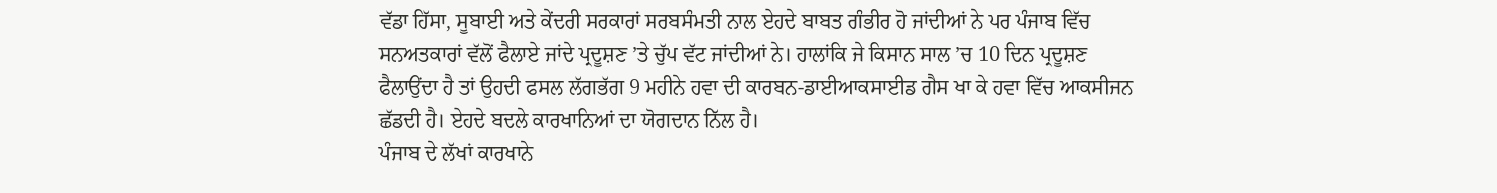ਵੱਡਾ ਹਿੱਸਾ, ਸੂਬਾਈ ਅਤੇ ਕੇਂਦਰੀ ਸਰਕਾਰਾਂ ਸਰਬਸੰਮਤੀ ਨਾਲ ਏਹਦੇ ਬਾਬਤ ਗੰਭੀਰ ਹੋ ਜਾਂਦੀਆਂ ਨੇ ਪਰ ਪੰਜਾਬ ਵਿੱਚ ਸਨਅਤਕਾਰਾਂ ਵੱਲੋਂ ਫੈਲਾਏ ਜਾਂਦੇ ਪ੍ਰਦੂਸ਼ਣ ’ਤੇ ਚੁੱਪ ਵੱਟ ਜਾਂਦੀਆਂ ਨੇ। ਹਾਲਾਂਕਿ ਜੇ ਕਿਸਾਨ ਸਾਲ ’ਚ 10 ਦਿਨ ਪ੍ਰਦੂਸ਼ਣ ਫੈਲਾਉਂਦਾ ਹੈ ਤਾਂ ਉਹਦੀ ਫਸਲ ਲੱਗਭੱਗ 9 ਮਹੀਨੇ ਹਵਾ ਦੀ ਕਾਰਬਨ-ਡਾਈਆਕਸਾਈਡ ਗੈਸ ਖਾ ਕੇ ਹਵਾ ਵਿੱਚ ਆਕਸੀਜਨ ਛੱਡਦੀ ਹੈ। ਏਹਦੇ ਬਦਲੇ ਕਾਰਖਾਨਿਆਂ ਦਾ ਯੋਗਦਾਨ ਨਿੱਲ ਹੈ।
ਪੰਜਾਬ ਦੇ ਲੱਖਾਂ ਕਾਰਖਾਨੇ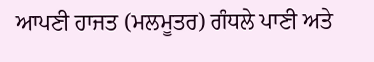ਆਪਣੀ ਹਾਜਤ (ਮਲਮੂਤਰ) ਗੰਧਲੇ ਪਾਣੀ ਅਤੇ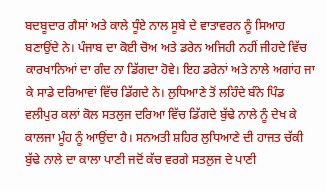ਬਦਬੂਦਾਰ ਗੈਸਾਂ ਅਤੇ ਕਾਲੇ ਧੂੰਏ ਨਾਲ ਸੂਬੇ ਦੇ ਵਾਤਾਵਰਨ ਨੂੰ ਸਿਆਹ ਬਣਾਉਂਦੇ ਨੇ। ਪੰਜਾਬ ਦਾ ਕੋਈ ਚੋਅ ਅਤੇ ਡਰੇਨ ਅਜਿਹੀ ਨਹੀਂ ਜੀਹਦੇ ਵਿੱਚ ਕਾਰਖਾਨਿਆਂ ਦਾ ਗੰਦ ਨਾ ਡਿੱਗਦਾ ਹੋਵੇ। ਇਹ ਡਰੇਨਾਂ ਅਤੇ ਨਾਲੇ ਅਗਾਂਹ ਜਾ ਕੇ ਸਾਡੇ ਦਰਿਆਵਾਂ ਵਿੱਚ ਡਿੱਗਦੇ ਨੇ। ਲੁਧਿਆਣੇ ਤੋਂ ਲਹਿੰਦੇ ਬੰਨੇ ਪਿੰਡ ਵਲੀਪੁਰ ਕਲਾਂ ਕੋਲ ਸਤਲੁਜ ਦਰਿਆ ਵਿੱਚ ਡਿੱਗਦੇ ਬੁੱਢੇ ਨਾਲੇ ਨੂੰ ਦੇਖ ਕੇ ਕਾਲਜਾ ਮੂੰਹ ਨੂੰ ਆਉਂਦਾ ਹੈ। ਸਨਅਤੀ ਸ਼ਹਿਰ ਲੁਧਿਆਣੇ ਦੀ ਹਾਜਤ ਚੱਕੀ ਬੁੱਢੇ ਨਾਲੇ ਦਾ ਕਾਲਾ ਪਾਣੀ ਜਦੋਂ ਕੱਚ ਵਰਗੇ ਸਤਲੁਜ ਦੇ ਪਾਣੀ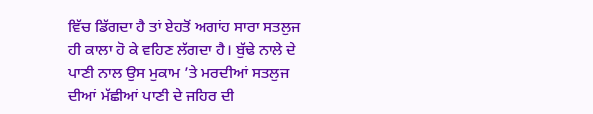ਵਿੱਚ ਡਿੱਗਦਾ ਹੈ ਤਾਂ ਏਹਤੋਂ ਅਗਾਂਹ ਸਾਰਾ ਸਤਲੁਜ ਹੀ ਕਾਲਾ ਹੋ ਕੇ ਵਹਿਣ ਲੱਗਦਾ ਹੈ। ਬੁੱਢੇ ਨਾਲੇ ਦੇ ਪਾਣੀ ਨਾਲ ਉਸ ਮੁਕਾਮ ’ਤੇ ਮਰਦੀਆਂ ਸਤਲੁਜ ਦੀਆਂ ਮੱਛੀਆਂ ਪਾਣੀ ਦੇ ਜਹਿਰ ਦੀ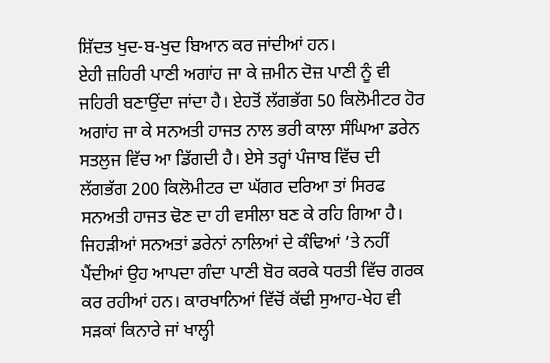ਸ਼ਿੱਦਤ ਖੁਦ-ਬ-ਖੁਦ ਬਿਆਨ ਕਰ ਜਾਂਦੀਆਂ ਹਨ।
ਏਹੀ ਜ਼ਹਿਰੀ ਪਾਣੀ ਅਗਾਂਹ ਜਾ ਕੇ ਜ਼ਮੀਨ ਦੋਜ਼ ਪਾਣੀ ਨੂੰ ਵੀ ਜਹਿਰੀ ਬਣਾਉਂਦਾ ਜਾਂਦਾ ਹੈ। ਏਹਤੋਂ ਲੱਗਭੱਗ 50 ਕਿਲੋਮੀਟਰ ਹੋਰ ਅਗਾਂਹ ਜਾ ਕੇ ਸਨਅਤੀ ਹਾਜਤ ਨਾਲ ਭਰੀ ਕਾਲਾ ਸੰਘਿਆ ਡਰੇਨ ਸਤਲੁਜ ਵਿੱਚ ਆ ਡਿੱਗਦੀ ਹੈ। ਏਸੇ ਤਰ੍ਹਾਂ ਪੰਜਾਬ ਵਿੱਚ ਦੀ ਲੱਗਭੱਗ 200 ਕਿਲੋਮੀਟਰ ਦਾ ਘੱਗਰ ਦਰਿਆ ਤਾਂ ਸਿਰਫ ਸਨਅਤੀ ਹਾਜਤ ਢੋਣ ਦਾ ਹੀ ਵਸੀਲਾ ਬਣ ਕੇ ਰਹਿ ਗਿਆ ਹੈ। ਜਿਹੜੀਆਂ ਸਨਅਤਾਂ ਡਰੇਨਾਂ ਨਾਲਿਆਂ ਦੇ ਕੰਢਿਆਂ ’ਤੇ ਨਹੀਂ ਪੈਂਦੀਆਂ ਉਹ ਆਪਦਾ ਗੰਦਾ ਪਾਣੀ ਬੋਰ ਕਰਕੇ ਧਰਤੀ ਵਿੱਚ ਗਰਕ ਕਰ ਰਹੀਆਂ ਹਨ। ਕਾਰਖਾਨਿਆਂ ਵਿੱਚੋਂ ਕੱਢੀ ਸੁਆਹ-ਖੇਹ ਵੀ ਸੜਕਾਂ ਕਿਨਾਰੇ ਜਾਂ ਖਾਲ੍ਹੀ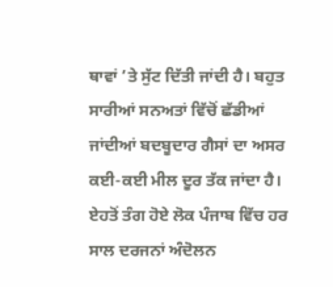ਥਾਵਾਂ ’ਤੇ ਸੁੱਟ ਦਿੱਤੀ ਜਾਂਦੀ ਹੈ। ਬਹੁਤ ਸਾਰੀਆਂ ਸਨਅਤਾਂ ਵਿੱਚੋਂ ਛੱਡੀਆਂ ਜਾਂਦੀਆਂ ਬਦਬੂਦਾਰ ਗੈਸਾਂ ਦਾ ਅਸਰ ਕਈ-ਕਈ ਮੀਲ ਦੂਰ ਤੱਕ ਜਾਂਦਾ ਹੈ। ਏਹਤੋਂ ਤੰਗ ਹੋਏ ਲੋਕ ਪੰਜਾਬ ਵਿੱਚ ਹਰ ਸਾਲ ਦਰਜਨਾਂ ਅੰਦੋਲਨ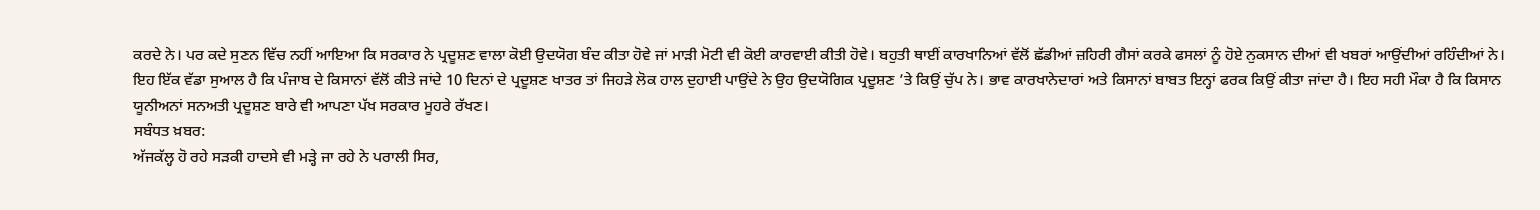ਕਰਦੇ ਨੇ। ਪਰ ਕਦੇ ਸੁਣਨ ਵਿੱਚ ਨਹੀਂ ਆਇਆ ਕਿ ਸਰਕਾਰ ਨੇ ਪ੍ਰਦੂਸ਼ਣ ਵਾਲਾ ਕੋਈ ਉਦਯੋਗ ਬੰਦ ਕੀਤਾ ਹੋਵੇ ਜਾਂ ਮਾੜੀ ਮੋਟੀ ਵੀ ਕੋਈ ਕਾਰਵਾਈ ਕੀਤੀ ਹੋਵੇ। ਬਹੁਤੀ ਥਾਈਂ ਕਾਰਖਾਨਿਆਂ ਵੱਲੋਂ ਛੱਡੀਆਂ ਜ਼ਹਿਰੀ ਗੈਸਾਂ ਕਰਕੇ ਫਸਲਾਂ ਨੂੰ ਹੋਏ ਨੁਕਸਾਨ ਦੀਆਂ ਵੀ ਖਬਰਾਂ ਆਉਂਦੀਆਂ ਰਹਿੰਦੀਆਂ ਨੇ। ਇਹ ਇੱਕ ਵੱਡਾ ਸੁਆਲ ਹੈ ਕਿ ਪੰਜਾਬ ਦੇ ਕਿਸਾਨਾਂ ਵੱਲੋਂ ਕੀਤੇ ਜਾਂਦੇ 10 ਦਿਨਾਂ ਦੇ ਪ੍ਰਦੂਸ਼ਣ ਖਾਤਰ ਤਾਂ ਜਿਹੜੇ ਲੋਕ ਹਾਲ ਦੁਹਾਈ ਪਾਉਂਦੇ ਨੇ ਉਹ ਉਦਯੋਗਿਕ ਪ੍ਰਦੂਸ਼ਣ ’ਤੇ ਕਿਉਂ ਚੁੱਪ ਨੇ। ਭਾਵ ਕਾਰਖਾਨੇਦਾਰਾਂ ਅਤੇ ਕਿਸਾਨਾਂ ਬਾਬਤ ਇਨ੍ਹਾਂ ਫਰਕ ਕਿਉਂ ਕੀਤਾ ਜਾਂਦਾ ਹੈ। ਇਹ ਸਹੀ ਮੌਕਾ ਹੈ ਕਿ ਕਿਸਾਨ ਯੂਨੀਅਨਾਂ ਸਨਅਤੀ ਪ੍ਰਦੂਸ਼ਣ ਬਾਰੇ ਵੀ ਆਪਣਾ ਪੱਖ ਸਰਕਾਰ ਮੂਹਰੇ ਰੱਖਣ।
ਸਬੰਧਤ ਖ਼ਬਰ:
ਅੱਜਕੱਲ੍ਹ ਹੋ ਰਹੇ ਸੜਕੀ ਹਾਦਸੇ ਵੀ ਮੜ੍ਹੇ ਜਾ ਰਹੇ ਨੇ ਪਰਾਲੀ ਸਿਰ,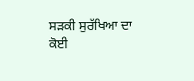ਸੜਕੀ ਸੁਰੱਖਿਆ ਦਾ ਕੋਈ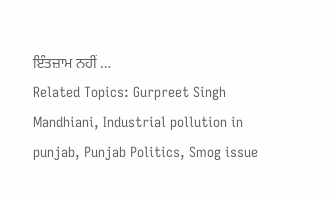ਇੰਤਜ਼ਾਮ ਨਹੀਂ …
Related Topics: Gurpreet Singh Mandhiani, Industrial pollution in punjab, Punjab Politics, Smog issue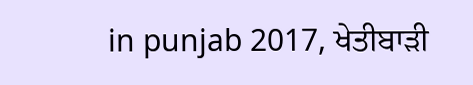in punjab 2017, ਖੇਤੀਬਾੜੀ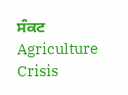ਸੰਕਟ Agriculture Crisis